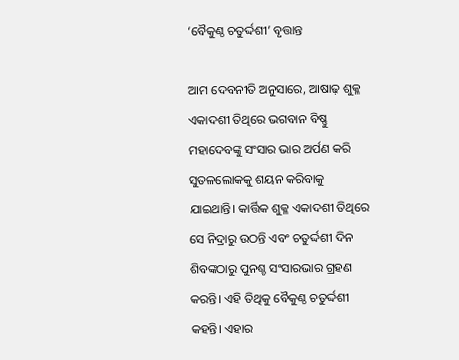‘ବୈକୁଣ୍ଠ ଚତୁର୍ଦ୍ଦଶୀ’ ବୃତ୍ତାନ୍ତ

ଆମ ଦେବନୀତି ଅନୁସାରେ, ଆଷାଢ଼ ଶୁକ୍ଳ ଏକାଦଶୀ ତିଥିରେ ଭଗବାନ ବିଷ୍ଣୁ ମହାଦେବଙ୍କୁ ସଂସାର ଭାର ଅର୍ପଣ କରି ସୁତଳଲୋକକୁ ଶୟନ କରିବାକୁ ଯାଇଥାନ୍ତି। କାର୍ତ୍ତିକ ଶୁକ୍ଳ ଏକାଦଶୀ ତିଥିରେ ସେ ନିଦ୍ରାରୁ ଉଠନ୍ତି ଏବଂ ଚତୁର୍ଦ୍ଦଶୀ ଦିନ ଶିବଙ୍କଠାରୁ ପୁନଶ୍ଚ ସଂସାରଭାର ଗ୍ରହଣ କରନ୍ତି। ଏହି ତିଥିକୁ ବୈକୁଣ୍ଠ ଚତୁର୍ଦ୍ଦଶୀ କହନ୍ତି। ଏହାର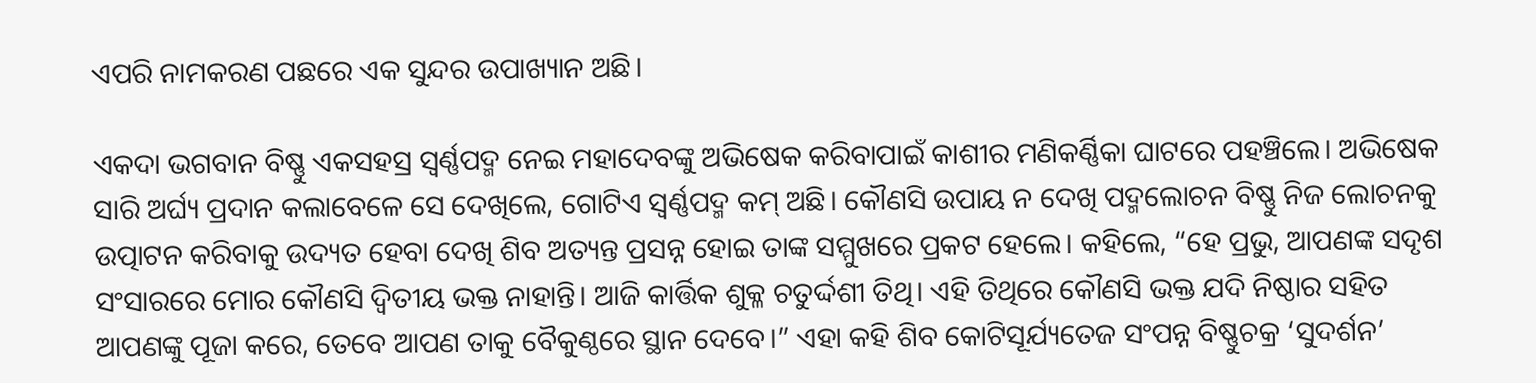ଏପରି ନାମକରଣ ପଛରେ ଏକ ସୁନ୍ଦର ଉପାଖ୍ୟାନ ଅଛି।

ଏକଦା ଭଗବାନ ବିଷ୍ଣୁ ଏକସହସ୍ର ସ୍ୱର୍ଣ୍ଣପଦ୍ମ ନେଇ ମହାଦେବଙ୍କୁ ଅଭିଷେକ କରିବାପାଇଁ କାଶୀର ମଣିକର୍ଣ୍ଣିକା ଘାଟରେ ପହଞ୍ଚିଲେ। ଅଭିଷେକ ସାରି ଅର୍ଘ୍ୟ ପ୍ରଦାନ କଲାବେଳେ ସେ ଦେଖିଲେ, ଗୋଟିଏ ସ୍ୱର୍ଣ୍ଣପଦ୍ମ କମ୍ ଅଛି। କୌଣସି ଉପାୟ ନ ଦେଖି ପଦ୍ମଲୋଚନ ବିଷ୍ଣୁ ନିଜ ଲୋଚନକୁ ଉତ୍ପାଟନ କରିବାକୁ ଉଦ୍ୟତ ହେବା ଦେଖି ଶିବ ଅତ୍ୟନ୍ତ ପ୍ରସନ୍ନ ହୋଇ ତାଙ୍କ ସମ୍ମୁଖରେ ପ୍ରକଟ ହେଲେ। କହିଲେ, “ହେ ପ୍ରଭୁ, ଆପଣଙ୍କ ସଦୃଶ ସଂସାରରେ ମୋର କୌଣସି ଦ୍ୱିତୀୟ ଭକ୍ତ ନାହାନ୍ତି। ଆଜି କାର୍ତ୍ତିକ ଶୁକ୍ଳ ଚତୁର୍ଦ୍ଦଶୀ ତିଥି। ଏହି ତିଥିରେ କୌଣସି ଭକ୍ତ ଯଦି ନିଷ୍ଠାର ସହିତ ଆପଣଙ୍କୁ ପୂଜା କରେ, ତେବେ ଆପଣ ତାକୁ ବୈକୁଣ୍ଠରେ ସ୍ଥାନ ଦେବେ।” ଏହା କହି ଶିବ କୋଟିସୂର୍ଯ୍ୟତେଜ ସଂପନ୍ନ ବିଷ୍ଣୁଚକ୍ର ‘ସୁଦର୍ଶନ’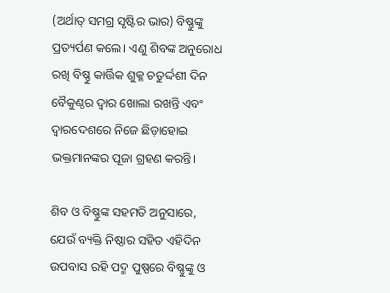(ଅର୍ଥାତ୍ ସମଗ୍ର ସୃଷ୍ଟିର ଭାର) ବିଷ୍ଣୁଙ୍କୁ ପ୍ରତ୍ୟର୍ପଣ କଲେ। ଏଣୁ ଶିବଙ୍କ ଅନୁରୋଧ ରଖି ବିଷ୍ଣୁ କାର୍ତ୍ତିକ ଶୁକ୍ଳ ଚତୁର୍ଦ୍ଦଶୀ ଦିନ ବୈକୁଣ୍ଠର ଦ୍ୱାର ଖୋଲା ରଖନ୍ତି ଏବଂ ଦ୍ୱାରଦେଶରେ ନିଜେ ଛିଡ଼ାହୋଇ ଭକ୍ତମାନଙ୍କର ପୂଜା ଗ୍ରହଣ କରନ୍ତି।

ଶିବ ଓ ବିଷ୍ଣୁଙ୍କ ସହମତି ଅନୁସାରେ, ଯେଉଁ ବ୍ୟକ୍ତି ନିଷ୍ଠାର ସହିତ ଏହିଦିନ ଉପବାସ ରହି ପଦ୍ମ ପୁଷ୍ପରେ ବିଷ୍ଣୁଙ୍କୁ ଓ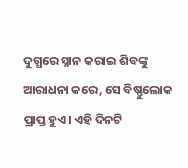ଦୁଗ୍ଧରେ ସ୍ନାନ କରାଇ ଶିବଙ୍କୁ ଆରାଧନା କରେ, ସେ ବିଷ୍ଣୁଲୋକ ପ୍ରାପ୍ତ ହୁଏ। ଏହି ଦିନଟି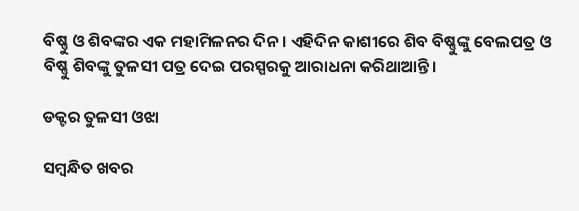ବିଷ୍ଣୁ ଓ ଶିବଙ୍କର ଏକ ମହାମିଳନର ଦିନ। ଏହିଦିନ କାଶୀରେ ଶିବ ବିଷ୍ଣୁଙ୍କୁ ବେଲପତ୍ର ଓ ବିଷ୍ଣୁ ଶିବଙ୍କୁ ତୁଳସୀ ପତ୍ର ଦେଇ ପରସ୍ପରକୁ ଆରାଧନା କରିଥାଆନ୍ତି।

ଡକ୍ଟର ତୁଳସୀ ଓଝା

ସମ୍ବନ୍ଧିତ ଖବର